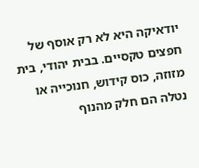יודאיקה היא לא רק אוסף של חפצים טקסיים. בבית יהודי, בית מזוזה, כוס קידוש, חנוכייה או נטלה הם חלק מהנוף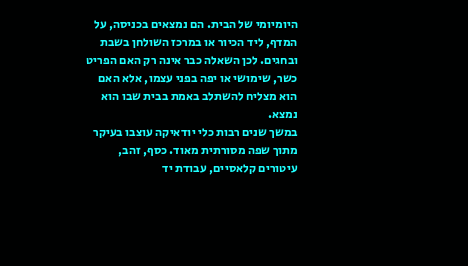היומיומי של הבית. הם נמצאים בכניסה, על המדף, ליד הכיור או במרכז השולחן בשבת ובחגים. לכן השאלה כבר אינה רק האם הפריט כשר, שימושי או יפה בפני עצמו, אלא האם הוא מצליח להשתלב באמת בבית שבו הוא נמצא.
במשך שנים רבות כלי יודאיקה עוצבו בעיקר מתוך שפה מסורתית מאוד. כסף, זהב, עיטורים קלאסיים, עבודת יד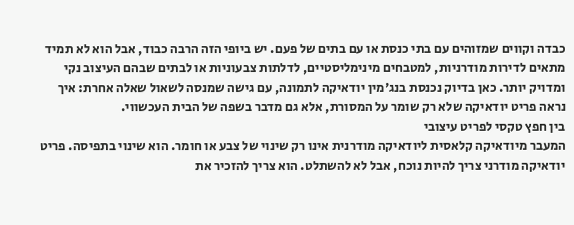כבדה וקווים שמזוהים עם בתי כנסת או עם בתים של פעם. יש ביופי הזה הרבה כבוד, אבל הוא לא תמיד מתאים לדירות מודרניות, למטבחים מינימליסטיים, לדלתות צבעוניות או לבתים שבהם העיצוב נקי ומדויק יותר. כאן בדיוק נכנסת בנג'מין יודאיקה לתמונה, עם גישה שמנסה לשאול שאלה אחרת: איך נראה פריט יודאיקה שלא רק שומר על המסורת, אלא גם מדבר בשפה של הבית העכשווי.
בין חפץ טקסי לפריט עיצובי
המעבר מיודאיקה קלאסית ליודאיקה מודרנית אינו רק שינוי של צבע או חומר. הוא שינוי בתפיסה. פריט יודאיקה מודרני צריך להיות נוכח, אבל לא להשתלט. הוא צריך להזכיר את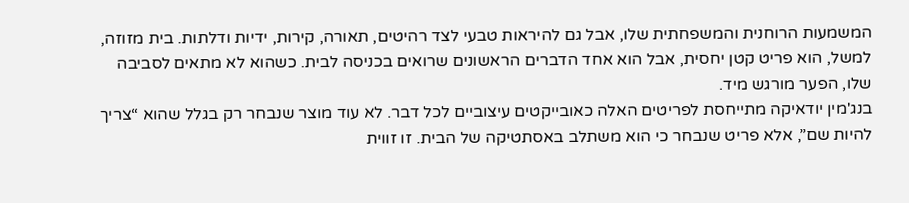המשמעות הרוחנית והמשפחתית שלו, אבל גם להיראות טבעי לצד רהיטים, תאורה, קירות, ידיות ודלתות. בית מזוזה, למשל, הוא פריט קטן יחסית, אבל הוא אחד הדברים הראשונים שרואים בכניסה לבית. כשהוא לא מתאים לסביבה שלו, הפער מורגש מיד.
בנג'מין יודאיקה מתייחסת לפריטים האלה כאובייקטים עיצוביים לכל דבר. לא עוד מוצר שנבחר רק בגלל שהוא “צריך להיות שם”, אלא פריט שנבחר כי הוא משתלב באסתטיקה של הבית. זו זווית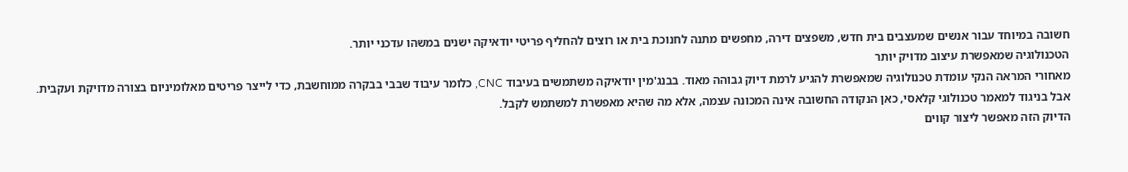חשובה במיוחד עבור אנשים שמעצבים בית חדש, משפצים דירה, מחפשים מתנה לחנוכת בית או רוצים להחליף פריטי יודאיקה ישנים במשהו עדכני יותר.
הטכנולוגיה שמאפשרת עיצוב מדויק יותר
מאחורי המראה הנקי עומדת טכנולוגיה שמאפשרת להגיע לרמת דיוק גבוהה מאוד. בבנג'מין יודאיקה משתמשים בעיבוד CNC, כלומר עיבוד שבבי בבקרה ממוחשבת, כדי לייצר פריטים מאלומיניום בצורה מדויקת ועקבית. אבל בניגוד למאמר טכנולוגי קלאסי, כאן הנקודה החשובה אינה המכונה עצמה, אלא מה שהיא מאפשרת למשתמש לקבל.
הדיוק הזה מאפשר ליצור קווים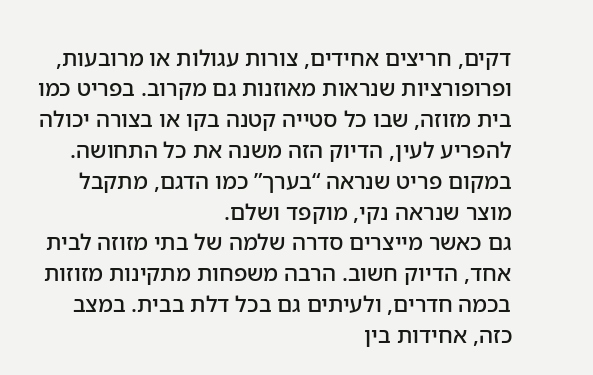דקים, חריצים אחידים, צורות עגולות או מרובעות, ופרופורציות שנראות מאוזנות גם מקרוב. בפריט כמו בית מזוזה, שבו כל סטייה קטנה בקו או בצורה יכולה להפריע לעין, הדיוק הזה משנה את כל התחושה. במקום פריט שנראה “בערך” כמו הדגם, מתקבל מוצר שנראה נקי, מוקפד ושלם.
גם כאשר מייצרים סדרה שלמה של בתי מזוזה לבית אחד, הדיוק חשוב. הרבה משפחות מתקינות מזוזות בכמה חדרים, ולעיתים גם בכל דלת בבית. במצב כזה, אחידות בין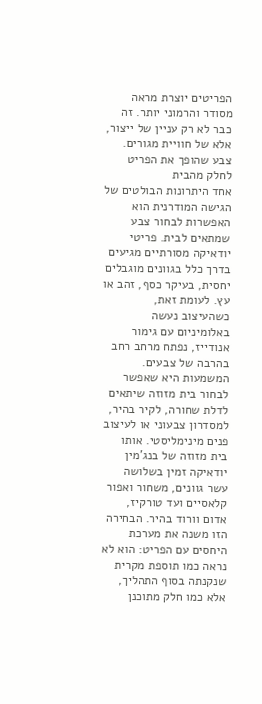הפריטים יוצרת מראה מסודר והרמוני יותר. זה כבר לא רק עניין של ייצור, אלא של חוויית מגורים.
צבע שהופך את הפריט לחלק מהבית
אחד היתרונות הבולטים של הגישה המודרנית הוא האפשרות לבחור צבע שמתאים לבית. פריטי יודאיקה מסורתיים מגיעים בדרך כלל בגוונים מוגבלים יחסית, בעיקר כסף, זהב או עץ. לעומת זאת, כשהעיצוב נעשה באלומיניום עם גימור אנודייז, נפתח מרחב רחב בהרבה של צבעים.
המשמעות היא שאפשר לבחור בית מזוזה שיתאים לדלת שחורה, לקיר בהיר, למסדרון צבעוני או לעיצוב פנים מינימליסטי. אותו בית מזוזה של בנג'מין יודאיקה זמין בשלושה עשר גוונים, משחור ואפור קלאסיים ועד טורקיז, אדום וורוד בהיר. הבחירה הזו משנה את מערכת היחסים עם הפריט: הוא לא נראה כמו תוספת מקרית שנקנתה בסוף התהליך, אלא כמו חלק מתוכנן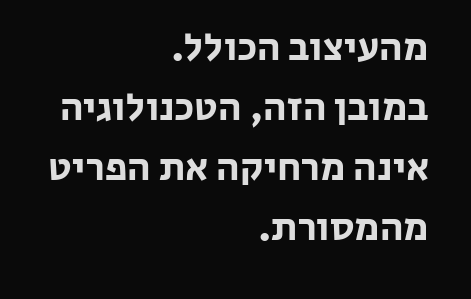מהעיצוב הכולל.
במובן הזה, הטכנולוגיה אינה מרחיקה את הפריט מהמסורת.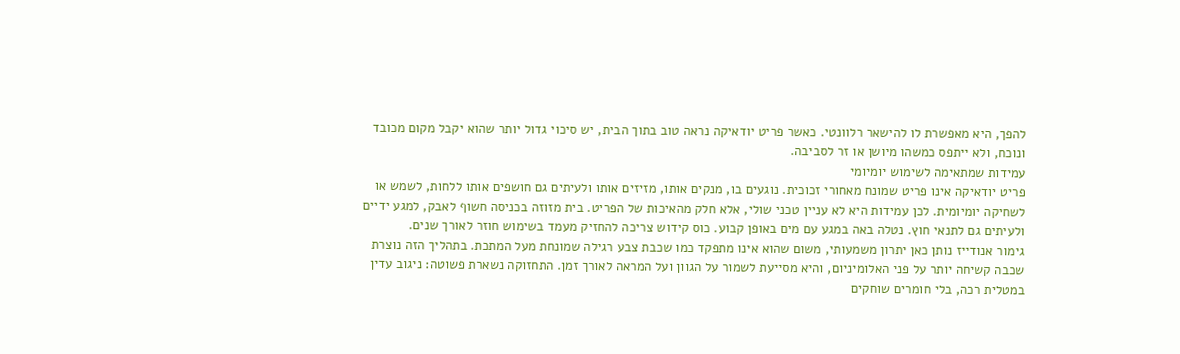להפך, היא מאפשרת לו להישאר רלוונטי. כאשר פריט יודאיקה נראה טוב בתוך הבית, יש סיכוי גדול יותר שהוא יקבל מקום מכובד ונוכח, ולא ייתפס כמשהו מיושן או זר לסביבה.
עמידות שמתאימה לשימוש יומיומי
פריט יודאיקה אינו פריט שמונח מאחורי זכוכית. נוגעים בו, מנקים אותו, מזיזים אותו ולעיתים גם חושפים אותו ללחות, לשמש או לשחיקה יומיומית. לכן עמידות היא לא עניין טכני שולי, אלא חלק מהאיכות של הפריט. בית מזוזה בכניסה חשוף לאבק, למגע ידיים ולעיתים גם לתנאי חוץ. נטלה באה במגע עם מים באופן קבוע. כוס קידוש צריכה להחזיק מעמד בשימוש חוזר לאורך שנים.
גימור אנודייז נותן כאן יתרון משמעותי, משום שהוא אינו מתפקד כמו שכבת צבע רגילה שמונחת מעל המתכת. בתהליך הזה נוצרת שכבה קשיחה יותר על פני האלומיניום, והיא מסייעת לשמור על הגוון ועל המראה לאורך זמן. התחזוקה נשארת פשוטה: ניגוב עדין במטלית רכה, בלי חומרים שוחקים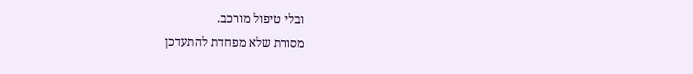ובלי טיפול מורכב.
מסורת שלא מפחדת להתעדכן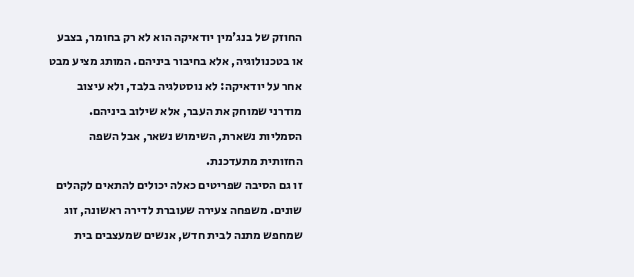החוזק של בנג'מין יודאיקה הוא לא רק בחומר, בצבע או בטכנולוגיה, אלא בחיבור ביניהם. המותג מציע מבט אחר על יודאיקה: לא נוסטלגיה בלבד, ולא עיצוב מודרני שמוחק את העבר, אלא שילוב ביניהם. הסמליות נשארת, השימוש נשאר, אבל השפה החזותית מתעדכנת.
זו גם הסיבה שפריטים כאלה יכולים להתאים לקהלים שונים. משפחה צעירה שעוברת לדירה ראשונה, זוג שמחפש מתנה לבית חדש, אנשים שמעצבים בית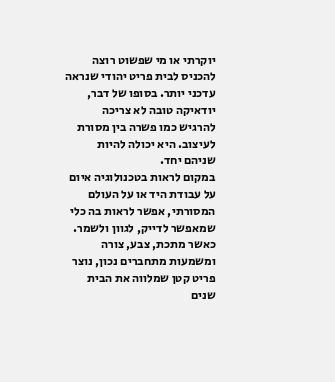יוקרתי או מי שפשוט רוצה להכניס לבית פריט יהודי שנראה עדכני יותר. בסופו של דבר, יודאיקה טובה לא צריכה להרגיש כמו פשרה בין מסורת לעיצוב. היא יכולה להיות שניהם יחד.
במקום לראות בטכנולוגיה איום על עבודת היד או על העולם המסורתי, אפשר לראות בה כלי שמאפשר לדייק, לגוון ולשמר. כאשר מתכת, צבע, צורה ומשמעות מתחברים נכון, נוצר פריט קטן שמלווה את הבית שנים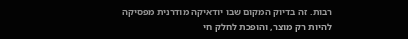רבות. זה בדיוק המקום שבו יודאיקה מודרנית מפסיקה להיות רק מוצר, והופכת לחלק חי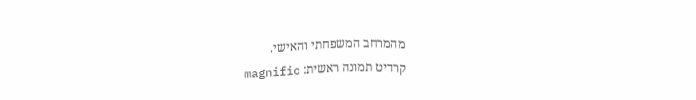מהמרחב המשפחתי והאישי.
קרדיט תמונה ראשית: magnific